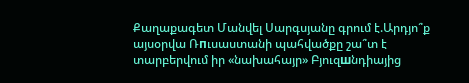Քաղաքագետ Մանվել Սարգսյանը գրում է.Արդյո՞ք այսօրվա Ռпւսաստանի պահվածքը շա՞տ է տարբերվում իր «նախահայր» Բյուզшնդիայից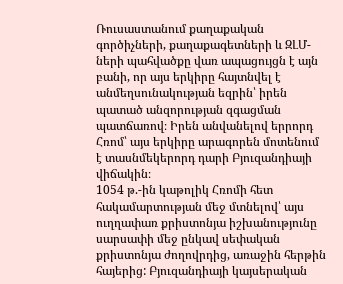Ռուսաստանում քաղաքական գործիչների, քաղաքագետների և ԶԼՄ-ների պահվածքը վառ ապացույցն է այն բանի, որ այս երկիրը հայտնվել է անմեղսունակության եզրին՝ իրեն պատած անզորության զգացման պատճառով։ Իրեն անվանելով երրորդ Հռոմ՝ այս երկիրը արագորեն մոտենում է տասնմեկերորդ դարի Բյուզանդիայի վիճակին։
1054 թ.-ին կաթոլիկ Հռոմի հետ հակամարտության մեջ մտնելով՝ այս ուղղափառ քրիստոնյա իշխանությունը սարսափի մեջ ընկավ սեփական քրիստոնյա ժողովրդից, առաջին հերթին հայերից: Բյուզանդիայի կայսերական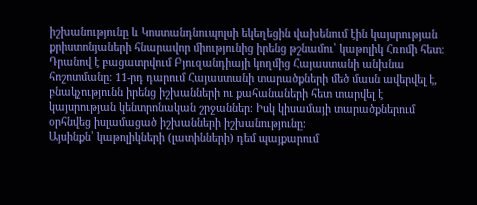իշխանությունը և Կոստանդնուպոլսի եկեղեցին վախենում էին կայսրության քրիստոնյաների հնարավոր միությունից իրենց թշնամու՝ կաթոլիկ Հռոմի հետ։
Դրանով է բացատրվում Բյուզանդիայի կողմից Հայաստանի անխնա հոշոտմանը։ 11-րդ դարում Հայաստանի տարածքների մեծ մասն ավերվել է, բնակչությունն իրենց իշխանների ու քահանաների հետ տարվել է կայսրության կենտրոնական շրջաններ։ Իսկ կիսամայի տարածքներում օրհնվեց իսլամացած իշխանների իշխանությունը։
Այսինքն՝ կաթոլիկների (լատինների) դեմ պայքարում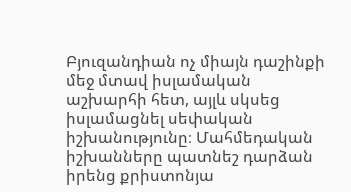Բյուզանդիան ոչ միայն դաշինքի մեջ մտավ իսլամական աշխարհի հետ, այլև սկսեց իսլամացնել սեփական իշխանությունը։ Մահմեդական իշխանները պատնեշ դարձան իրենց քրիստոնյա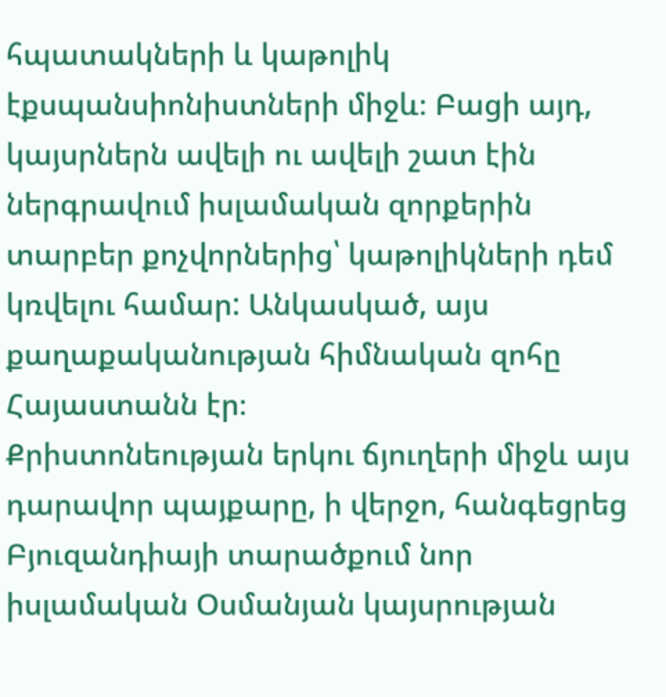հպատակների և կաթոլիկ էքսպանսիոնիստների միջև։ Բացի այդ, կայսրներն ավելի ու ավելի շատ էին ներգրավում իսլամական զորքերին տարբեր քոչվորներից՝ կաթոլիկների դեմ կռվելու համար: Անկասկած, այս քաղաքականության հիմնական զոհը Հայաստանն էր։
Քրիստոնեության երկու ճյուղերի միջև այս դարավոր պայքարը, ի վերջո, հանգեցրեց Բյուզանդիայի տարածքում նոր իսլամական Օսմանյան կայսրության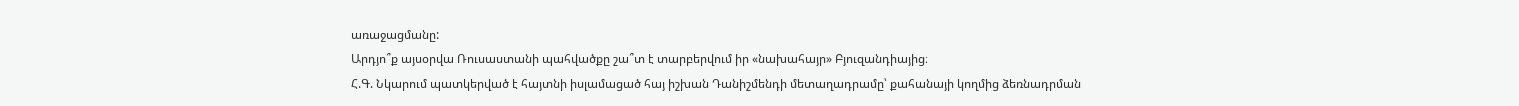առաջացմանը:
Արդյո՞ք այսօրվա Ռուսաստանի պահվածքը շա՞տ է տարբերվում իր «նախահայր» Բյուզանդիայից։
Հ.Գ. Նկարում պատկերված է հայտնի իսլամացած հայ իշխան Դանիշմենդի մետաղադրամը՝ քահանայի կողմից ձեռնադրման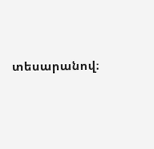տեսարանով։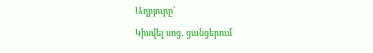Աղբյուրը՝
Կիսվել սոց․ ցանցերում